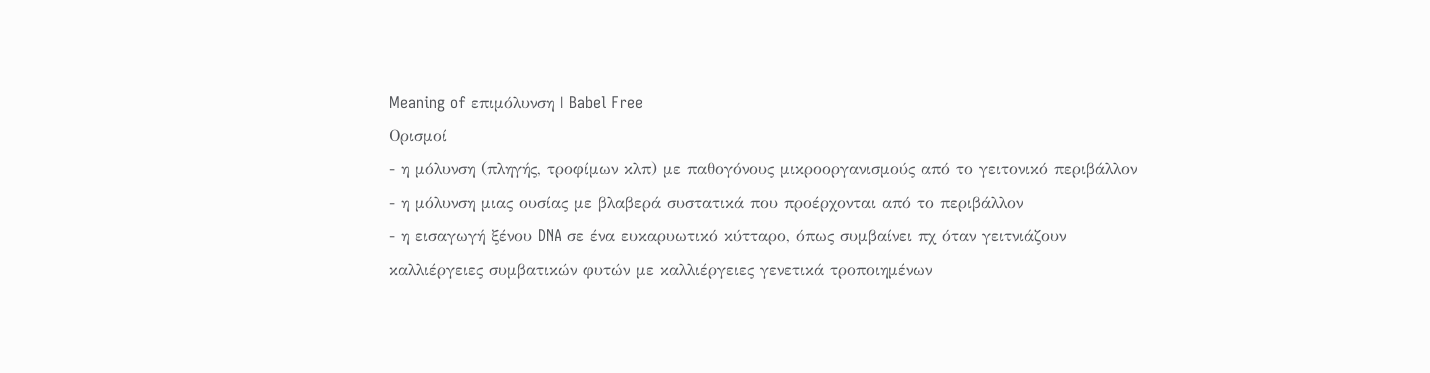Meaning of επιμόλυνση | Babel Free
Ορισμοί
- η μόλυνση (πληγής, τροφίμων κλπ) με παθογόνους μικροοργανισμούς από το γειτονικό περιβάλλον
- η μόλυνση μιας ουσίας με βλαβερά συστατικά που προέρχονται από το περιβάλλον
- η εισαγωγή ξένου DNA σε ένα ευκαρυωτικό κύτταρο, όπως συμβαίνει πχ όταν γειτνιάζουν καλλιέργειες συμβατικών φυτών με καλλιέργειες γενετικά τροποιημένων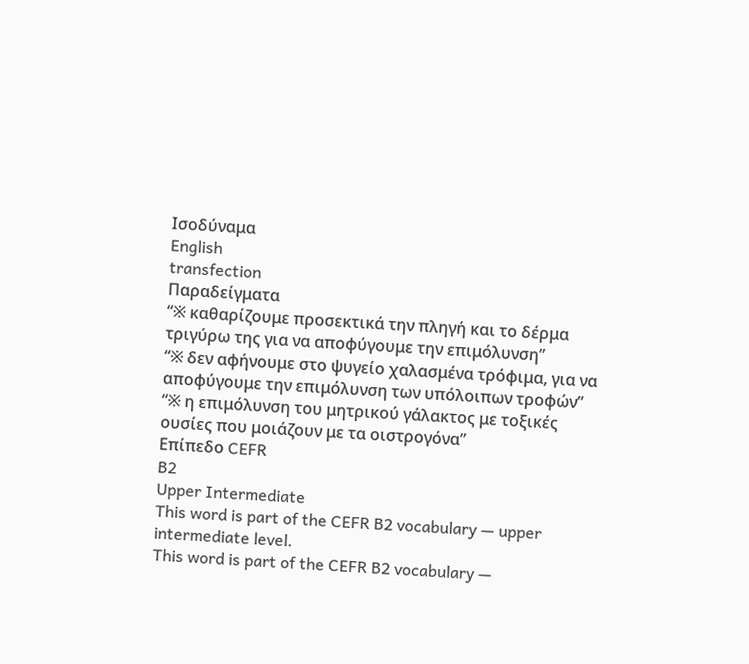Ισοδύναμα
English
transfection
Παραδείγματα
“※ καθαρίζουμε προσεκτικά την πληγή και το δέρμα τριγύρω της για να αποφύγουμε την επιμόλυνση”
“※ δεν αφήνουμε στο ψυγείο χαλασμένα τρόφιμα, για να αποφύγουμε την επιμόλυνση των υπόλοιπων τροφών”
“※ η επιμόλυνση του μητρικού γάλακτος με τοξικές ουσίες που μοιάζουν με τα οιστρογόνα”
Επίπεδο CEFR
B2
Upper Intermediate
This word is part of the CEFR B2 vocabulary — upper intermediate level.
This word is part of the CEFR B2 vocabulary —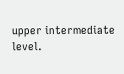upper intermediate level.